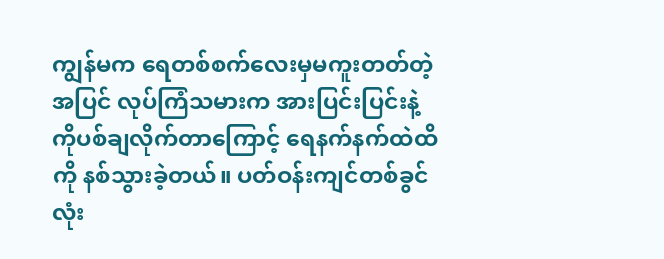ကျွန်မက ရေတစ်စက်လေးမှမကူးတတ်တဲ့အပြင် လုပ်ကြံသမားက အားပြင်းပြင်းနဲ့ကိုပစ်ချလိုက်တာကြောင့် ရေနက်နက်ထဲထိကို နစ်သွားခဲ့တယ်။ ပတ်ဝန်းကျင်တစ်ခွင်လုံး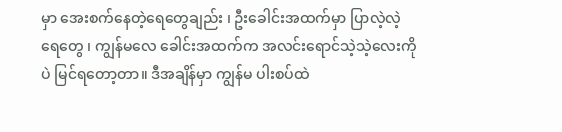မှာ အေးစက်နေတဲ့ရေတွေချည်း ၊ ဦးခေါင်းအထက်မှာ ပြာလဲ့လဲ့ရေတွေ ၊ ကျွန်မလေ ခေါင်းအထက်က အလင်းရောင်သဲ့သဲ့လေးကိုပဲ မြင်ရတော့တာ။ ဒီအချိန်မှာ ကျွန်မ ပါးစပ်ထဲ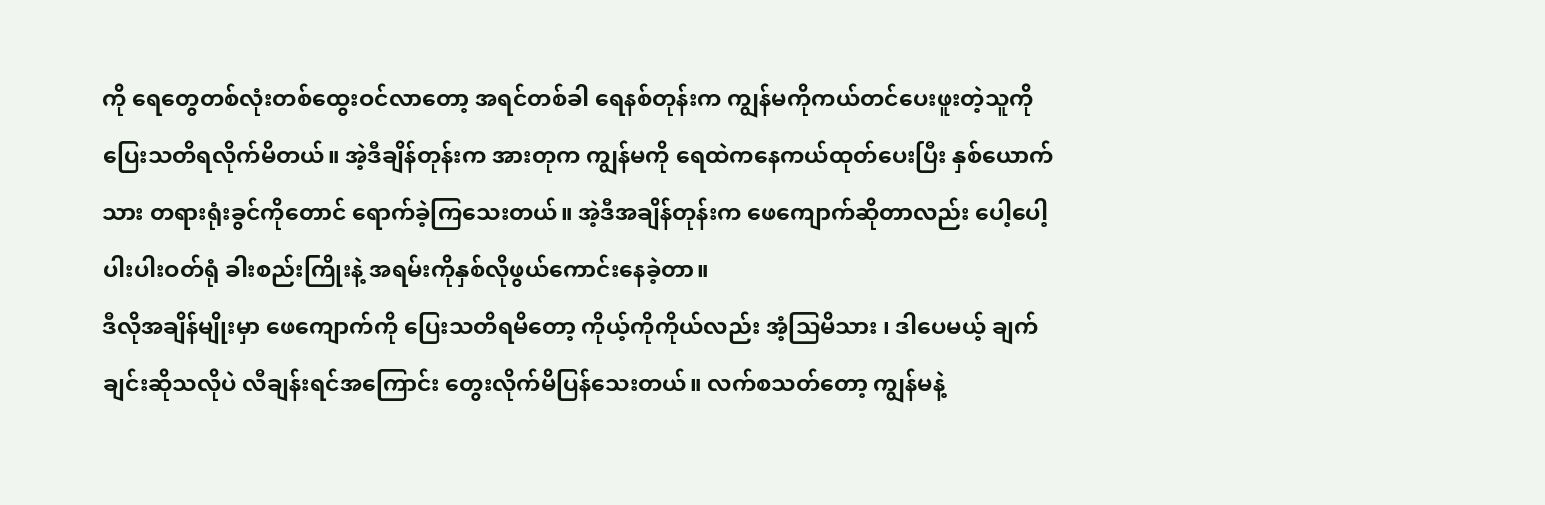ကို ရေတွေတစ်လုံးတစ်ထွေးဝင်လာတော့ အရင်တစ်ခါ ရေနစ်တုန်းက ကျွန်မကိုကယ်တင်ပေးဖူးတဲ့သူကို ပြေးသတိရလိုက်မိတယ်။ အဲ့ဒီချိန်တုန်းက အားတုက ကျွန်မကို ရေထဲကနေကယ်ထုတ်ပေးပြီး နှစ်ယောက်သား တရားရုံးခွင်ကိုတောင် ရောက်ခဲ့ကြသေးတယ်။ အဲ့ဒီအချိန်တုန်းက ဖေကျောက်ဆိုတာလည်း ပေါ့ပေါ့ပါးပါးဝတ်ရုံ ခါးစည်းကြိုးနဲ့ အရမ်းကိုနှစ်လိုဖွယ်ကောင်းနေခဲ့တာ။
ဒီလိုအချိန်မျိုးမှာ ဖေကျောက်ကို ပြေးသတိရမိတော့ ကိုယ့်ကိုကိုယ်လည်း အံ့သြမိသား ၊ ဒါပေမယ့် ချက်ချင်းဆိုသလိုပဲ လီချန်းရင်အကြောင်း တွေးလိုက်မိပြန်သေးတယ်။ လက်စသတ်တော့ ကျွန်မနဲ့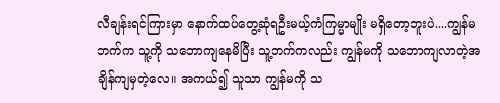လီချန်းရင်ကြားမှာ နောက်ထပ်တွေ့ဆုံရဦးမယ့်ကံကြမ္မာမျိုး မရှိတော့ဘူးပဲ....ကျွန်မဘက်က သူ့ကို သဘောကျနေမိပြီး သူ့ဘက်ကလည်း ကျွန်မကို သဘောကျလာတဲ့အချိန်ကျမှတဲ့လေ။ အကယ်၍ သူသာ ကျွန်မကို သ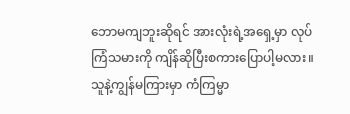ဘောမကျဘူးဆိုရင် အားလုံးရဲ့အရှေ့မှာ လုပ်ကြံသမားကို ကျိန်ဆိုပြီးစကားပြောပါ့မလား။
သူနဲ့ကျွန်မကြားမှာ ကံကြမ္မာ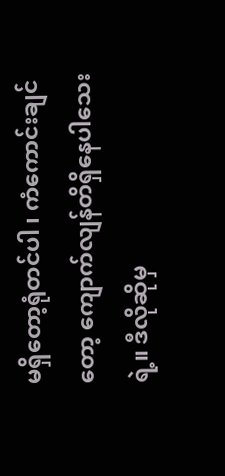မရှိတော့ရုံတင်ပါ ၊ ကံကောင်းချင်တော့ ကျောက်လျန်တိရှိနေပါသေးရဲ့။ ဒီလိုဆိုမှ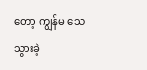တော့ ကျွန်မ သေသွားခဲ့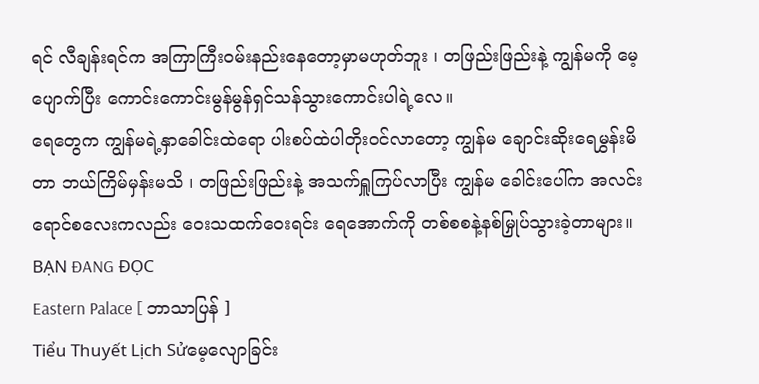ရင် လီချန်းရင်က အကြာကြီးဝမ်းနည်းနေတော့မှာမဟုတ်ဘူး ၊ တဖြည်းဖြည်းနဲ့ ကျွန်မကို မေ့ပျောက်ပြီး ကောင်းကောင်းမွန်မွန်ရှင်သန်သွားကောင်းပါရဲ့လေ။
ရေတွေက ကျွန်မရဲ့နှာခေါင်းထဲရော ပါးစပ်ထဲပါတိုးဝင်လာတော့ ကျွန်မ ချောင်းဆိုးရေမွှန်းမိတာ ဘယ်ကြိမ်မှန်းမသိ ၊ တဖြည်းဖြည်းနဲ့ အသက်ရှူကြပ်လာပြီး ကျွန်မ ခေါင်းပေါ်က အလင်းရောင်စလေးကလည်း ဝေးသထက်ဝေးရင်း ရေအောက်ကို တစ်စစနဲ့နစ်မြှုပ်သွားခဲ့တာများ။
BẠN ĐANG ĐỌC
Eastern Palace [ ဘာသာပြန် ]
Tiểu Thuyết Lịch Sửမေ့လျောခြင်း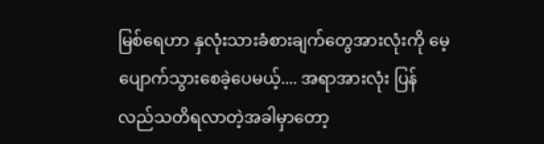မြစ်ရေဟာ နှလုံးသားခံစားချက်တွေအားလုံးကို မေ့ပျောက်သွားစေခဲ့ပေမယ့်.... အရာအားလုံး ပြန်လည်သတိရလာတဲ့အခါမှာတော့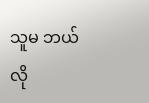သူမ ဘယ်လို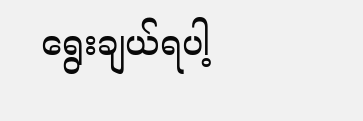ရွေးချယ်ရပါ့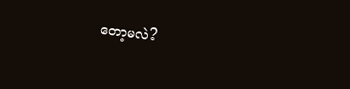တော့မလဲ?